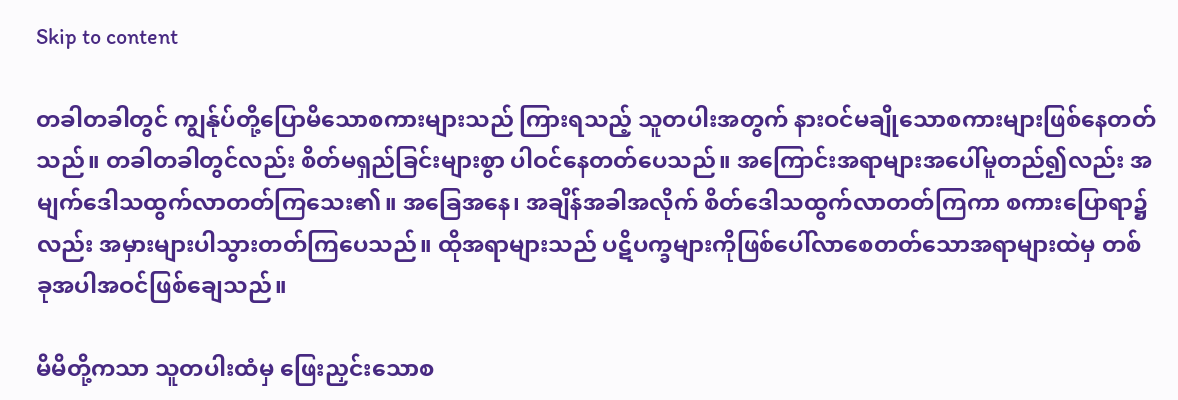Skip to content

တခါတခါတွင် ကျွန်ုပ်တို့ပြောမိသောစကားများသည် ကြားရသည့် သူတပါးအတွက် နားဝင်မချိုသောစကားများဖြစ်နေတတ်သည်။ တခါတခါတွင်လည်း စိတ်မရှည်ခြင်းများစွာ ပါဝင်နေတတ်ပေသည်။ အကြောင်းအရာများအပေါ်မူတည်၍လည်း အမျက်ဒေါသထွက်လာတတ်ကြသေး၏။ အခြေအနေ၊ အချိန်အခါအလိုက် စိတ်ဒေါသထွက်လာတတ်ကြကာ စကားပြောရာ၌လည်း အမှားများပါသွားတတ်ကြပေသည်။ ထိုအရာများသည် ပဋိပက္ခများကိုဖြစ်ပေါ်လာစေတတ်သောအရာများထဲမှ တစ်ခုအပါအဝင်ဖြစ်ချေသည်။

မိမိတို့ကသာ သူတပါးထံမှ ဖြေးညှင်းသောစ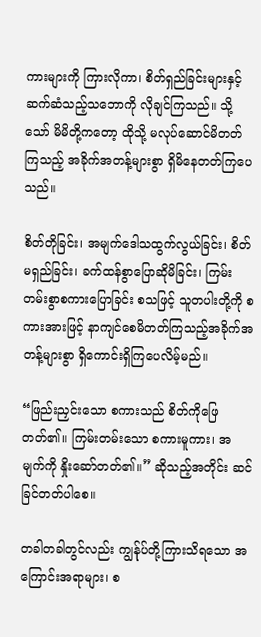ကားများကို ကြားလိုကာ၊ စိတ်ရှည်ခြင်းများနှင့် ဆက်ဆံသည့်သဘောကို လိုချင်ကြသည်။ သို့သော် မိမိတို့ကတော့ ထိုသို့ မလုပ်ဆောင်မိတတ်ကြသည့် အခိုက်အတန့်များစွာ ရှိမိနေတတ်ကြပေသည်။

စိတ်တိုခြင်း၊ အမျက်ဒေါသထွက်လွယ်ခြင်း၊ စိတ်မရှည်ခြင်း၊ ခက်ထန်စွာပြောဆိုမိခြင်း၊ ကြမ်းတမ်းစွာစကားပြောခြင်း စသဖြင့် သူတပါးတို့ကို စကားအားဖြင့် နာကျင်စေမိတတ်ကြသည့်အခိုက်အတန့်များစွာ ရှိကောင်းရှိကြပေလိမ့်မည်။

“ဖြည်းညှင်းသော စကားသည် စိတ်ကိုဖြေတတ်၏။ ကြမ်းတမ်းသော စကားမူကား၊ အမျက်ကို နှိုးဆော်တတ်၏။” ဆိုသည့်အတိုင်း ဆင်ခြင်တတ်ပါစေ။

တခါတခါတွင်လည်း ကျွန်ုပ်တို့ကြားသိရသော အကြောင်းအရာများ၊ စ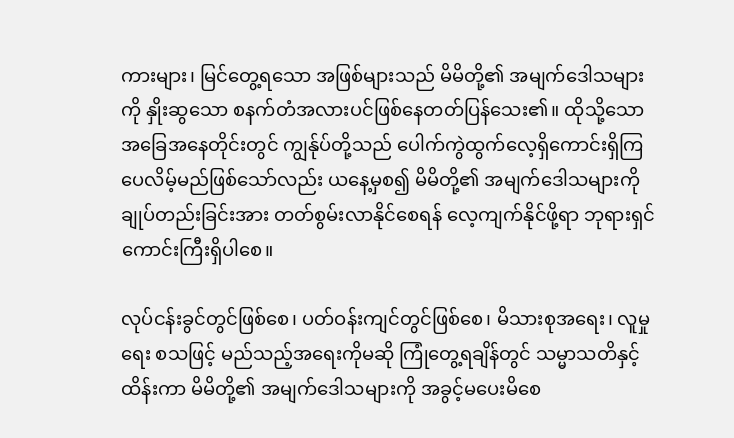ကားများ၊ မြင်တွေ့ရသော အဖြစ်များသည် မိမိတို့၏ အမျက်ဒေါသများကို နှိုးဆွသော စနက်တံအလားပင်ဖြစ်နေတတ်ပြန်သေး၏။ ထိုသို့သော အခြေအနေတိုင်းတွင် ကျွန်ုပ်တို့သည် ပေါက်ကွဲထွက်လေ့ရှိကောင်းရှိကြပေလိမ့်မည်ဖြစ်သော်လည်း ယနေ့မှစ၍ မိမိတို့၏ အမျက်ဒေါသများကို ချုပ်တည်းခြင်းအား တတ်စွမ်းလာနိုင်စေရန် လေ့ကျက်နိုင်ဖို့ရာ ဘုရားရှင်ကောင်းကြီးရှိပါစေ။

လုပ်ငန်းခွင်တွင်ဖြစ်စေ၊ ပတ်ဝန်းကျင်တွင်ဖြစ်စေ၊ မိသားစုအရေး၊ လူမှုရေး စသဖြင့် မည်သည့်အရေးကိုမဆို ကြုံတွေ့ရချိန်တွင် သမ္မာသတိနှင့် ထိန်းကာ မိမိတို့၏ အမျက်ဒေါသများကို အခွင့်မပေးမိစေ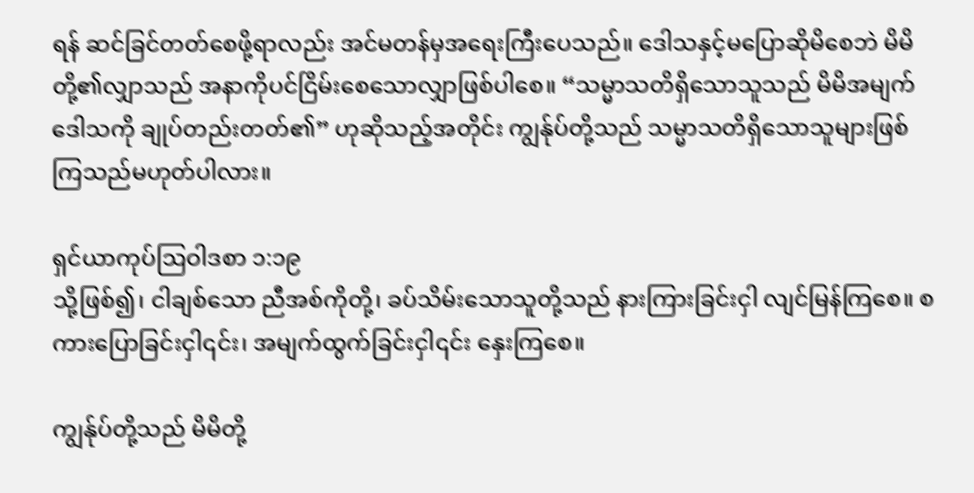ရန် ဆင်ခြင်တတ်စေဖို့ရာလည်း အင်မတန်မှအရေးကြီးပေသည်။ ဒေါသနှင့်မပြောဆိုမိစေဘဲ မိမိတို့၏လျှာသည် အနာကိုပင်ငြိမ်းစေသောလျှာဖြစ်ပါစေ။ “သမ္မာသတိရှိသောသူသည် မိမိအမျက်ဒေါသကို ချုပ်တည်းတတ်၏” ဟုဆိုသည့်အတိုင်း ကျွန်ုပ်တို့သည် သမ္မာသတိရှိသောသူများဖြစ်ကြသည်မဟုတ်ပါလား။

ရှင်ယာကုပ်ဩဝါဒစာ ၁:၁၉
သို့ဖြစ်၍၊ ငါချစ်သော ညီအစ်ကိုတို့၊ ခပ်သိမ်းသောသူတို့သည် နားကြားခြင်းငှါ လျင်မြန်ကြစေ။ စကားပြောခြင်းငှါ၎င်း၊ အမျက်ထွက်ခြင်းငှါ၎င်း နှေးကြစေ။

ကျွန်ုပ်တို့သည် မိမိတို့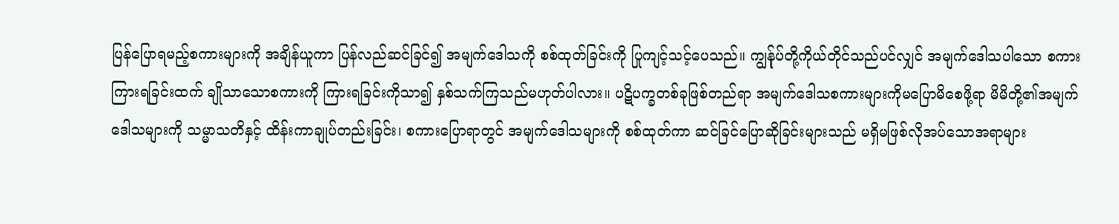ပြန်ပြောရမည့်စကားများကို အချိန်ယူကာ ပြန်လည်ဆင်ခြင်၍ အမျက်ဒေါသကို စစ်ထုတ်ခြင်းကို ပြုကျင့်သင့်ပေသည်။ ကျွန်ုပ်တို့ကိုယ်တိုင်သည်ပင်လျှင် အမျက်ဒေါသပါသော စကားကြားရခြင်းထက် ချိုသာသောစကားကို ကြားရခြင်းကိုသာ၍ နှစ်သက်ကြသည်မဟုတ်ပါလား။ ပဋိပက္ခတစ်ခုဖြစ်တည်ရာ အမျက်ဒေါသစကားများကိုမပြောမိစေဖို့ရာ မိမိတို့၏အမျက်ဒေါသများကို သမ္မာသတိနှင့် ထိန်းကာချုပ်တည်းခြင်း၊ စကားပြောရာတွင် အမျက်ဒေါသများကို စစ်ထုတ်ကာ ဆင်ခြင်ပြောဆိုခြင်းများသည် မရှိမဖြစ်လိုအပ်သောအရာများ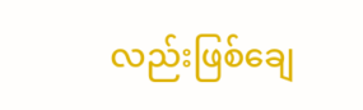လည်းဖြစ်ချေ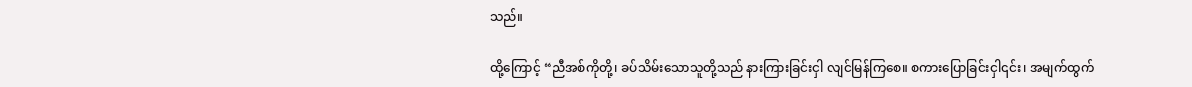သည်။

ထို့ကြောင့် “ညီအစ်ကိုတို့၊ ခပ်သိမ်းသောသူတို့သည် နားကြားခြင်းငှါ လျင်မြန်ကြစေ။ စကားပြောခြင်းငှါ၎င်း၊ အမျက်ထွက်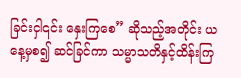ခြင်းငှါ၎င်း နှေးကြစေ” ဆိုသည့်အတိုင်း ယနေ့မှစ၍ ဆင်ခြင်ကာ သမ္မာသတိနှင့်ထိန်းကြ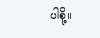ပါစို့။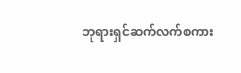ဘုရားရှင်ဆက်လက်စကား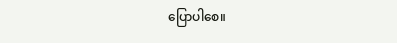ပြောပါစေ။